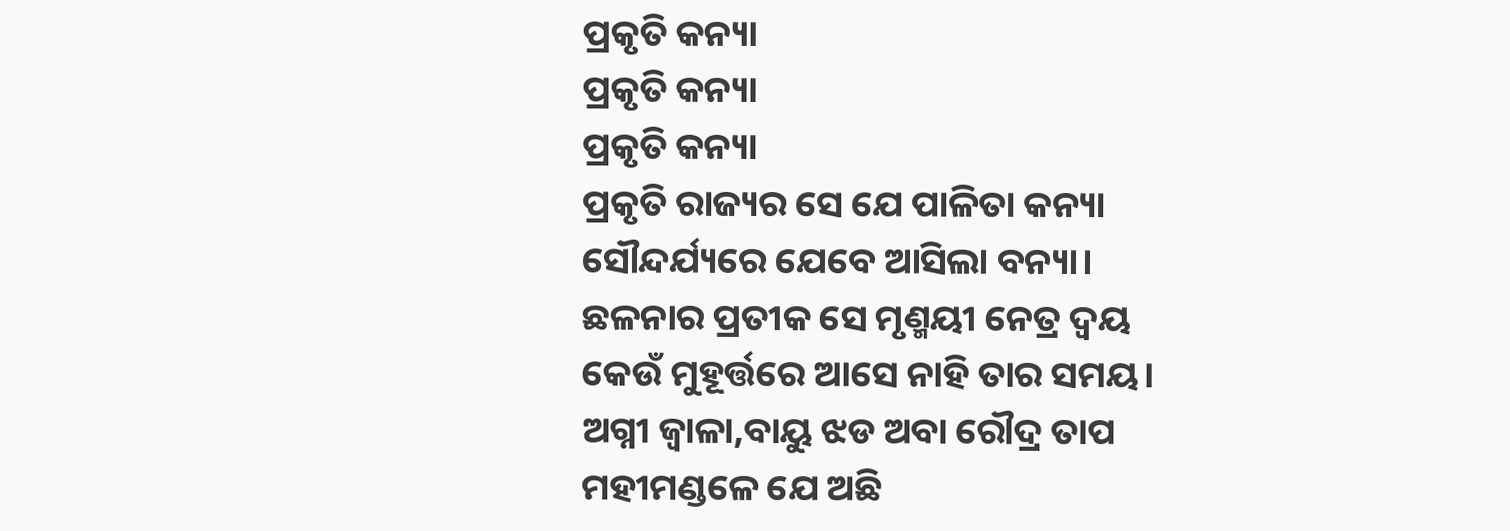ପ୍ରକୃତି କନ୍ୟା
ପ୍ରକୃତି କନ୍ୟା
ପ୍ରକୃତି କନ୍ୟା
ପ୍ରକୃତି ରାଜ୍ୟର ସେ ଯେ ପାଳିତା କନ୍ୟା
ସୌନ୍ଦର୍ଯ୍ୟରେ ଯେବେ ଆସିଲା ବନ୍ୟା।
ଛଳନାର ପ୍ରତୀକ ସେ ମୃଣ୍ମୟୀ ନେତ୍ର ଦ୍ୱୟ
କେଉଁ ମୁହୂର୍ତ୍ତରେ ଆସେ ନାହି ତାର ସମୟ।
ଅଗ୍ନୀ ଜ୍ୱାଳା,ବାୟୁ ଝଡ ଅବା ରୌଦ୍ର ତାପ
ମହୀମଣ୍ଡଳେ ଯେ ଅଛି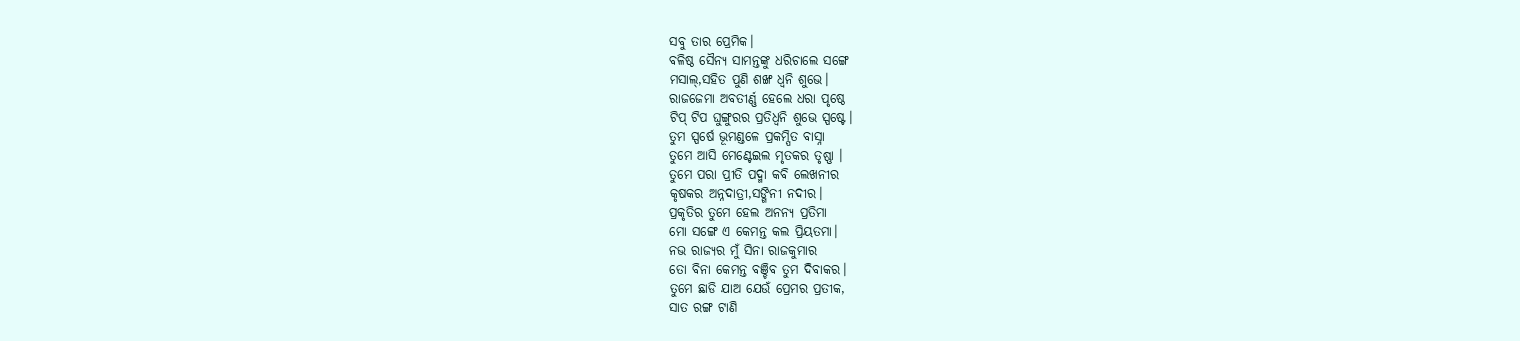ସବୁ ତାର ପ୍ରେମିକ।
ବଳିଷ୍ଠ ସୈନ୍ୟ ସାମନ୍ତଙ୍କୁ ଧରିଚାଲେ ସଙ୍ଗେ
ମସାଲ୍,ସହିତ ପୁଣି ଶଙ୍ଖ ଧ୍ୱନି ଶୁଭେ।
ରାଜଜେମା ଅବତୀର୍ଣ୍ଣ ହେଲେ ଧରା ପୃଷ୍ଠେ
ଟିପ୍ ଟିପ ଘୁଙ୍ଗୁରର ପ୍ରତିଧ୍ୱନି ଶୁଭେ ସ୍ପଷ୍ଟେ।
ତୁମ ସ୍ପର୍ଷେ ଭୂମଣ୍ଡଳେ ପ୍ରକମ୍ପିତ ବାସ୍ନା
ତୁମେ ଆସି ମେଣ୍ଟେଇଲ ମୃତକର ତୃଷ୍ଣା ।
ତୁମେ ପରା ପ୍ରୀତି ପଦ୍ମା କବି ଲେଖନୀର
କୃଷକର ଅନ୍ନଦାତ୍ରୀ,ସଙ୍ଗିନୀ ନଦୀର।
ପ୍ରକୃତିର ତୁମେ ହେଲ ଅନନ୍ୟ ପ୍ରତିମା
ମୋ ସଙ୍ଗେ ଏ କେମନ୍ତ କଲ ପ୍ରିୟତମା।
ନଭ ରାଜ୍ୟର ମୁଁ ସିନା ରାଜକୁମାର
ତୋ ବିନା କେମନ୍ତ ବଞ୍ଚିବ ତୁମ ଦିବାକର।
ତୁମେ ଛାଡି ଯାଅ ଯେଉଁ ପ୍ରେମର ପ୍ରତୀକ,
ସାତ ରଙ୍ଗ ଟାଣି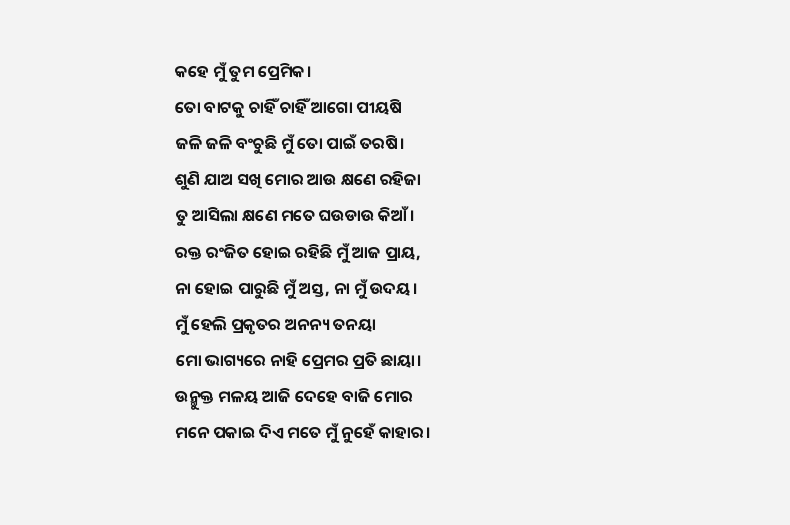କହେ ମୁଁ ତୁମ ପ୍ରେମିକ।
ତୋ ବାଟକୁ ଚାହିଁ ଚାହିଁ ଆଗୋ ପୀୟଷି
ଜଳି ଜଳି ବଂଚୁଛି ମୁଁ ତୋ ପାଇଁ ତରଷି।
ଶୁଣି ଯାଅ ସଖି ମୋର ଆଉ କ୍ଷଣେ ରହିଜା
ତୁ ଆସିଲା କ୍ଷଣେ ମତେ ଘଉଡାଉ କିଆଁ।
ରକ୍ତ ରଂଜିତ ହୋଇ ରହିଛି ମୁଁ ଆଜ ପ୍ରାୟ,
ନା ହୋଇ ପାରୁଛି ମୁଁ ଅସ୍ତ, ନା ମୁଁ ଉଦୟ।
ମୁଁ ହେଲି ପ୍ରକୃତର ଅନନ୍ୟ ତନୟା
ମୋ ଭାଗ୍ୟରେ ନାହି ପ୍ରେମର ପ୍ରତି ଛାୟା।
ଉନ୍ମୁକ୍ତ ମଳୟ ଆଜି ଦେହେ ବାଜି ମୋର
ମନେ ପକାଇ ଦିଏ ମତେ ମୁଁ ନୁହେଁ କାହାର।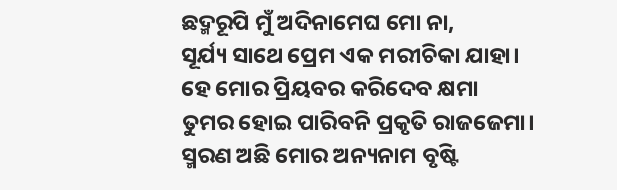ଛଦ୍ମରୂପି ମୁଁ ଅଦିନାମେଘ ମୋ ନା,
ସୂର୍ଯ୍ୟ ସାଥେ ପ୍ରେମ ଏକ ମରୀଚିକା ଯାହା।
ହେ ମୋର ପ୍ରିୟବର କରିଦେବ କ୍ଷମା
ତୁମର ହୋଇ ପାରିବନି ପ୍ରକୃତି ରାଜଜେମା।
ସ୍ମରଣ ଅଛି ମୋର ଅନ୍ୟନାମ ବୃଷ୍ଟି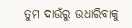ତୁମ ଦାଉଁରୁ ଉଧାରିବାକୁ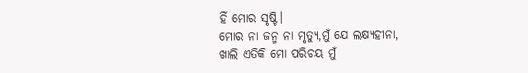ହିଁ ମୋର ସୃଷ୍ଟି।
ମୋର ନା ଜନ୍ମ ନା ମୃତ୍ୟୁ,ମୁଁ ଯେ ଲକ୍ଷ୍ୟହୀନା,
ଖାଲି ଏତିକି ମୋ ପରିଚୟ ମୁଁ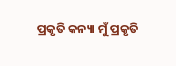ପ୍ରକୃତି କନ୍ୟା ମୁଁ ପ୍ରକୃତି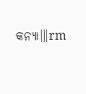କନ୍ୟା॥।rm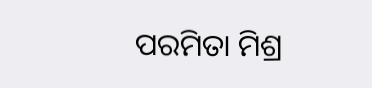ପରମିତା ମିଶ୍ର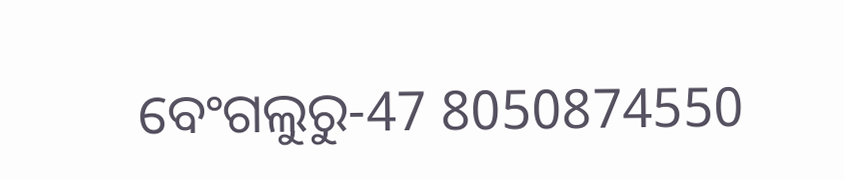ବେଂଗଲୁରୁ-47 8050874550